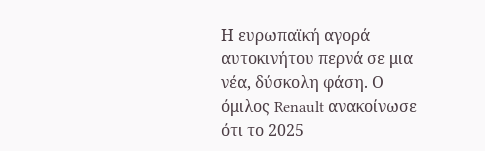Η ευρωπαϊκή αγορά αυτοκινήτου περνά σε μια νέα, δύσκολη φάση. Ο όμιλος Renault ανακοίνωσε ότι το 2025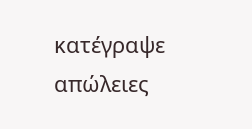κατέγραψε απώλειες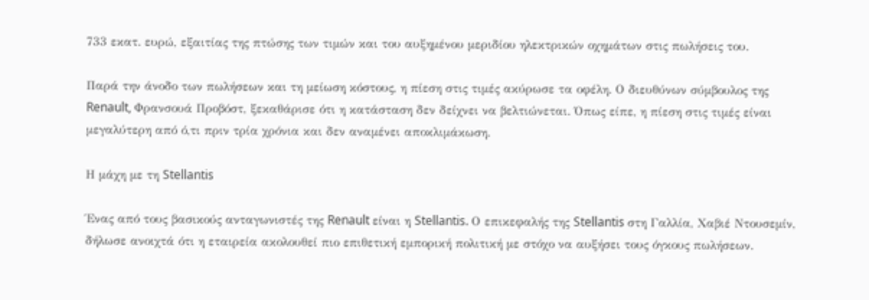733 εκατ. ευρώ, εξαιτίας της πτώσης των τιμών και του αυξημένου μεριδίου ηλεκτρικών οχημάτων στις πωλήσεις του.

Παρά την άνοδο των πωλήσεων και τη μείωση κόστους, η πίεση στις τιμές ακύρωσε τα οφέλη. Ο διευθύνων σύμβουλος της Renault, Φρανσουά Προβόστ, ξεκαθάρισε ότι η κατάσταση δεν δείχνει να βελτιώνεται. Όπως είπε, η πίεση στις τιμές είναι μεγαλύτερη από ό,τι πριν τρία χρόνια και δεν αναμένει αποκλιμάκωση.

Η μάχη με τη Stellantis

Ένας από τους βασικούς ανταγωνιστές της Renault είναι η Stellantis. Ο επικεφαλής της Stellantis στη Γαλλία, Χαβιέ Ντουσεμίν, δήλωσε ανοιχτά ότι η εταιρεία ακολουθεί πιο επιθετική εμπορική πολιτική με στόχο να αυξήσει τους όγκους πωλήσεων.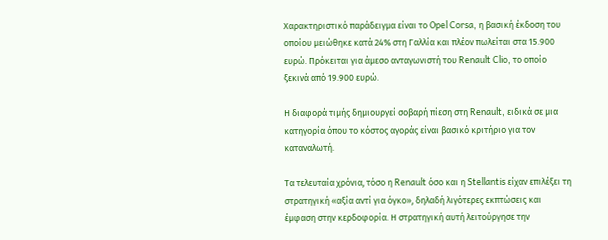Χαρακτηριστικό παράδειγμα είναι το Opel Corsa, η βασική έκδοση του οποίου μειώθηκε κατά 24% στη Γαλλία και πλέον πωλείται στα 15.900 ευρώ. Πρόκειται για άμεσο ανταγωνιστή του Renault Clio, το οποίο ξεκινά από 19.900 ευρώ.

Η διαφορά τιμής δημιουργεί σοβαρή πίεση στη Renault, ειδικά σε μια κατηγορία όπου το κόστος αγοράς είναι βασικό κριτήριο για τον καταναλωτή.

Τα τελευταία χρόνια, τόσο η Renault όσο και η Stellantis είχαν επιλέξει τη στρατηγική «αξία αντί για όγκο», δηλαδή λιγότερες εκπτώσεις και έμφαση στην κερδοφορία. Η στρατηγική αυτή λειτούργησε την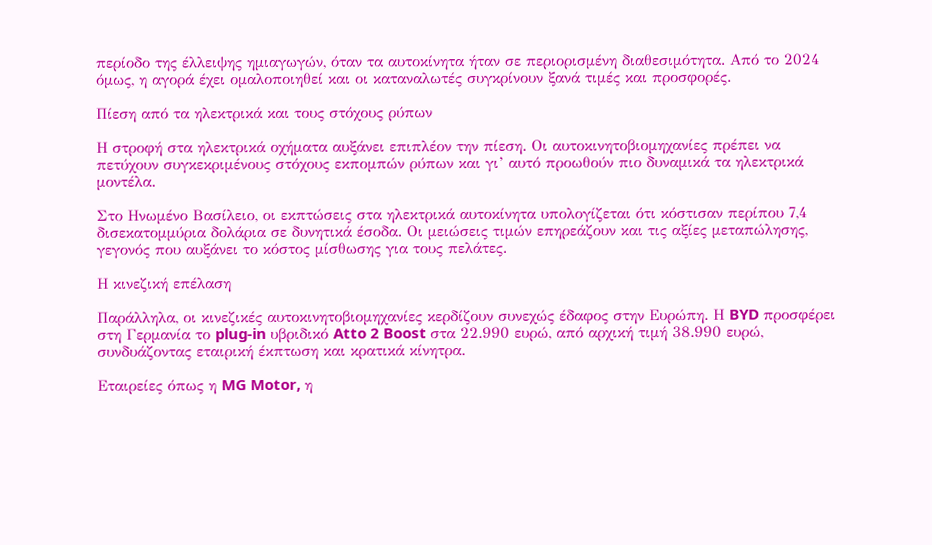περίοδο της έλλειψης ημιαγωγών, όταν τα αυτοκίνητα ήταν σε περιορισμένη διαθεσιμότητα. Από το 2024 όμως, η αγορά έχει ομαλοποιηθεί και οι καταναλωτές συγκρίνουν ξανά τιμές και προσφορές.

Πίεση από τα ηλεκτρικά και τους στόχους ρύπων

Η στροφή στα ηλεκτρικά οχήματα αυξάνει επιπλέον την πίεση. Οι αυτοκινητοβιομηχανίες πρέπει να πετύχουν συγκεκριμένους στόχους εκπομπών ρύπων και γι’ αυτό προωθούν πιο δυναμικά τα ηλεκτρικά μοντέλα.

Στο Ηνωμένο Βασίλειο, οι εκπτώσεις στα ηλεκτρικά αυτοκίνητα υπολογίζεται ότι κόστισαν περίπου 7,4 δισεκατομμύρια δολάρια σε δυνητικά έσοδα. Οι μειώσεις τιμών επηρεάζουν και τις αξίες μεταπώλησης, γεγονός που αυξάνει το κόστος μίσθωσης για τους πελάτες.

Η κινεζική επέλαση

Παράλληλα, οι κινεζικές αυτοκινητοβιομηχανίες κερδίζουν συνεχώς έδαφος στην Ευρώπη. Η BYD προσφέρει στη Γερμανία το plug-in υβριδικό Atto 2 Boost στα 22.990 ευρώ, από αρχική τιμή 38.990 ευρώ, συνδυάζοντας εταιρική έκπτωση και κρατικά κίνητρα.

Εταιρείες όπως η MG Motor, η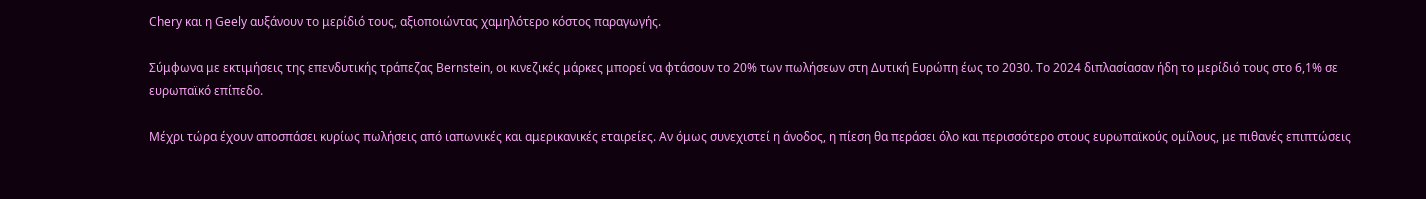Chery και η Geely αυξάνουν το μερίδιό τους, αξιοποιώντας χαμηλότερο κόστος παραγωγής.

Σύμφωνα με εκτιμήσεις της επενδυτικής τράπεζας Bernstein, οι κινεζικές μάρκες μπορεί να φτάσουν το 20% των πωλήσεων στη Δυτική Ευρώπη έως το 2030. Το 2024 διπλασίασαν ήδη το μερίδιό τους στο 6,1% σε ευρωπαϊκό επίπεδο.

Μέχρι τώρα έχουν αποσπάσει κυρίως πωλήσεις από ιαπωνικές και αμερικανικές εταιρείες. Αν όμως συνεχιστεί η άνοδος, η πίεση θα περάσει όλο και περισσότερο στους ευρωπαϊκούς ομίλους, με πιθανές επιπτώσεις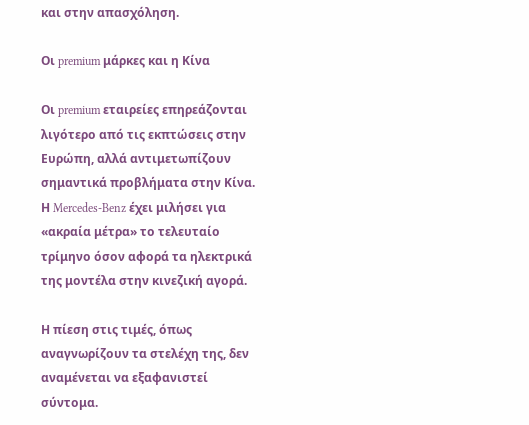και στην απασχόληση.

Οι premium μάρκες και η Κίνα

Οι premium εταιρείες επηρεάζονται λιγότερο από τις εκπτώσεις στην Ευρώπη, αλλά αντιμετωπίζουν σημαντικά προβλήματα στην Κίνα. Η Mercedes-Benz έχει μιλήσει για «ακραία μέτρα» το τελευταίο τρίμηνο όσον αφορά τα ηλεκτρικά της μοντέλα στην κινεζική αγορά.

Η πίεση στις τιμές, όπως αναγνωρίζουν τα στελέχη της, δεν αναμένεται να εξαφανιστεί σύντομα.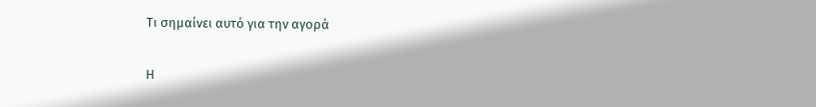Τι σημαίνει αυτό για την αγορά

Η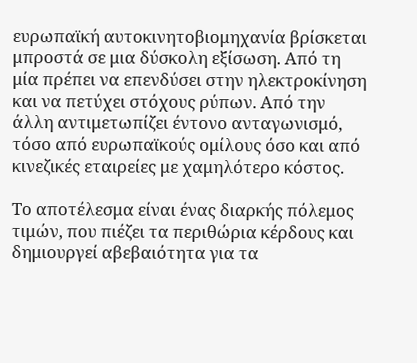ευρωπαϊκή αυτοκινητοβιομηχανία βρίσκεται μπροστά σε μια δύσκολη εξίσωση. Από τη μία πρέπει να επενδύσει στην ηλεκτροκίνηση και να πετύχει στόχους ρύπων. Από την άλλη αντιμετωπίζει έντονο ανταγωνισμό, τόσο από ευρωπαϊκούς ομίλους όσο και από κινεζικές εταιρείες με χαμηλότερο κόστος.

Το αποτέλεσμα είναι ένας διαρκής πόλεμος τιμών, που πιέζει τα περιθώρια κέρδους και δημιουργεί αβεβαιότητα για τα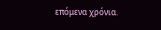επόμενα χρόνια.